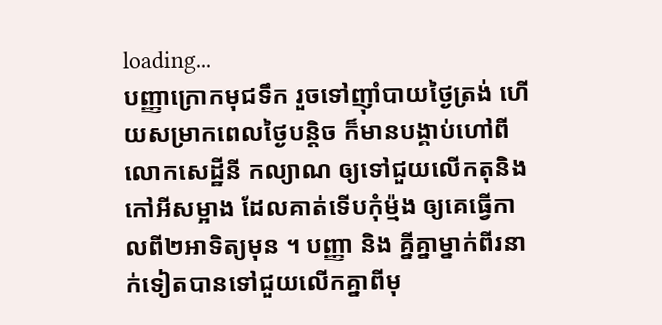loading...
បញ្ញាក្រោកមុជទឹក រួចទៅញ៉ាំបាយថ្ងៃត្រង់ ហើយសម្រាកពេលថ្ងៃបន្តិច ក៏មានបង្គាប់ហៅពីលោកសេដ្ឋីនី កល្យាណ ឲ្យទៅជួយលើកតុនិងកៅអីសម្អាង ដែលគាត់ទើបកុំម៉្មង ឲ្យគេធ្វើកាលពី២អាទិត្យមុន ។ បញ្ញា និង គ្នីគ្នាម្នាក់ពីរនាក់ទៀតបានទៅជួយលើកគ្នាពីមុ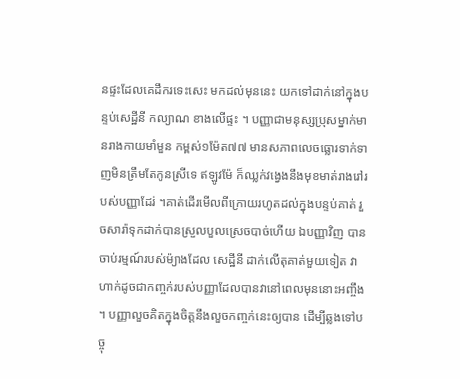នផ្ទះដែលគេដឹករទេះសេះ មកដល់មុននេះ យកទៅដាក់នៅក្នុងបន្ទប់សេដ្ឋីនី កល្យាណ ខាងលើផ្ទះ ។ បញ្ញាជាមនុស្សប្រុសម្នាក់មានរាងកាយមាំមួន កម្ពស់១ម៉ែត៧៧ មានសភាពលេចធ្លោរទាក់ទាញមិនត្រឹមតែកូនស្រីទេ ឥឡូវម៉ែ ក៏ឈ្លក់វង្វេងនឹងមុខមាត់រាងរៅរបស់បញ្ញាដែរ់ ។គាត់ដើរមើលពីក្រោយរហូតដល់ក្នុងបន្ទប់គាត់ រួចសារ៉ាទុកដាក់បានស្រួលបួលស្រេចបាច់ហើយ ឯបញ្ញាវិញ បានចាប់រម្មណ៍របស់ម៉្យាងដែល សេដ្ឋីនី ដាក់លើតុគាត់មួយទៀត វាហាក់ដូចជាកញ្ចក់របស់បញ្ញាដែលបានវានៅពេលមុននោះអញ្ចឹង ។ បញ្ញាលួចគិតក្នុងចិត្តនឹងលួចកញ្ចក់នេះឲ្យបាន ដើម្បីឆ្លងទៅបច្ចុ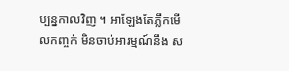ប្បន្នកាលវិញ ។ អាឡែងតែភ្លឹកមើលកញ្ចក់ មិនចាប់អារម្មណ៍នឹង ស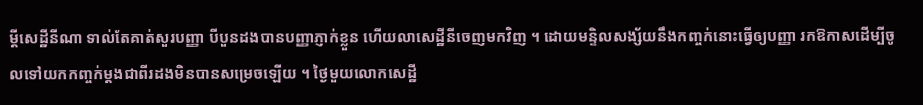ម្ដីសេដ្ឋីនីណា ទាល់តែគាត់សួរបញ្ញា បីបួនដងបានបញ្ញាភ្ញាក់ខ្លួន ហើយលាសេដ្ឋីនីចេញមកវិញ ។ ដោយមន្ទិលសង្ស័យនឹងកញ្ចក់នោះធ្វើឲ្យបញ្ញា រកឱកាសដើម្បីចូលទៅយកកញ្ចក់ម្ដងជាពីរដងមិនបានសម្រេចឡើយ ។ ថ្ងៃមួយលោកសេដ្ឋី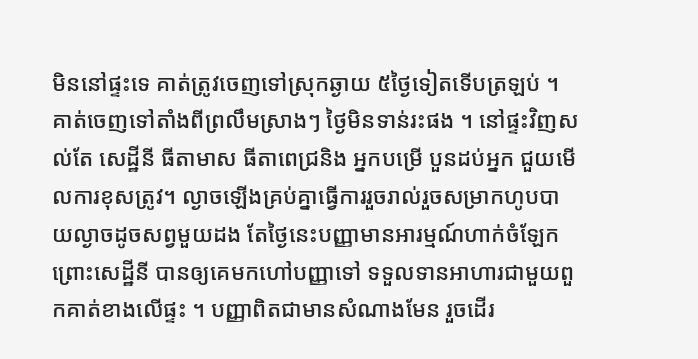មិននៅផ្ទះទេ គាត់ត្រូវចេញទៅស្រុកឆ្ងាយ ៥ថ្ងៃទៀតទើបត្រឡប់ ។ គាត់ចេញទៅតាំងពីព្រលឹមស្រាងៗ ថ្ងៃមិនទាន់រះផង ។ នៅផ្ទះវិញសល់តែ សេដ្ឋីនី ធីតាមាស ធីតាពេជ្រនិង អ្នកបម្រើ បួនដប់អ្នក ជួយមើលការខុសត្រូវ។ ល្ងាចឡើងគ្រប់គ្នាធ្វើការរួចរាល់រួចសម្រាកហូបបាយល្ងាចដូចសព្វមួយដង តែថ្ងៃនេះបញ្ញាមានអារម្មណ៍ហាក់ចំឡែក ព្រោះសេដ្ឋីនី បានឲ្យគេមកហៅបញ្ញាទៅ ទទួលទានអាហារជាមួយពួកគាត់ខាងលើផ្ទះ ។ បញ្ញាពិតជាមានសំណាងមែន រួចដើរ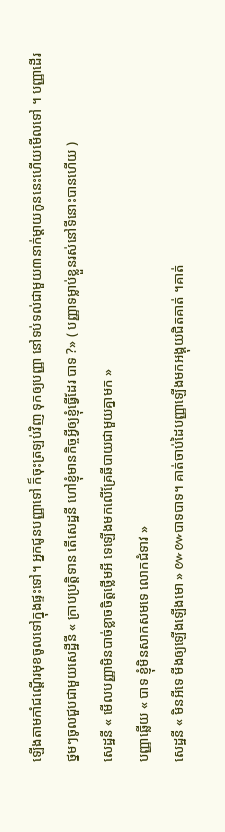ឡើងតាមកាំជណើ្ដរមុខចូលទៅក្នុងផ្ទះទៅ។ អ្នកជូនបញ្ញាទៅ ក៏ចុះត្រឡប់វិញ ទុកឲ្យបញ្ញា នៅទប់ទល់ជាមួយ៣នាក់ម្ដាយកូននេះហើយមើលទៅ ។ បញ្ញាដើរថ្នមៗចូលជួបជាមួយសេដ្ឋីនី « ក្រាបប្រត្តិទាន តើសេដ្ឋនី ហៅខ្ញុំមានកិច្ចអ្វីឲ្យខ្ញុំធ្វើដែរ បាទ ?» ( បញ្ញាទម្លាប់ខ្លួនរស់នៅទីនោះបានហើយ )
សេដ្ឋនី « មើលបញ្ញាមិនបាច់ខ្លាចចិត្តថ្លើមអី ទេឡើងមកលើគ្រែឆីបាយជាមួយគ្នាមក »
បញ្ញាឆ្លើយ « បាទ ខ្ញុំមិនសាកសមទេ លោកជំទាវ »
សេដ្ឋនី « មិនអីទេ មីងឲ្យឡើងឡើងមោ » ៚៚បាទបាទ។ គាត់ចាប់ដៃបញ្ញាឡើងមកអង្គុយជិតគាត់ ។គាត់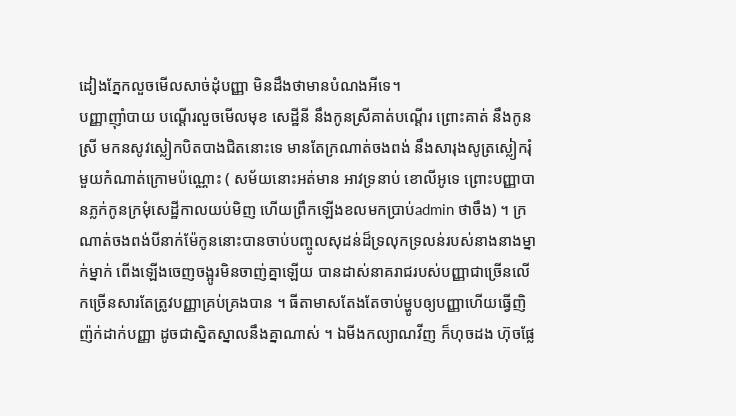ដៀងភ្នែកលួចមើលសាច់ដុំបញ្ញា មិនដឹងថាមានបំណងអីទេ។
បញ្ញាញ៉ាំបាយ បណ្ដើរលួចមើលមុខ សេដ្ឋីនី នឹងកូនស្រីគាត់បណ្ដើរ ព្រោះគាត់ នឹងកូនស្រី មកនសូវស្លៀកបិតបាងជិតនោះទេ មានតែក្រណាត់ចងពង់ នឹងសារុងសូត្រស្លៀករុំមួយកំណាត់ក្រោមប៉ណ្ណោះ ( សម័យនោះអត់មាន អាវទ្រនាប់ ខោលីអូទេ ព្រោះបញ្ញាបានភ្លក់កូនក្រមុំសេដ្ឋីកាលយប់មិញ ហើយព្រឹកឡើងខលមកប្រាប់admin ថាចឹង) ។ ក្រណាត់ចងពង់បីនាក់ម៉ែកូននោះបានចាប់បញ្ចូលសុដន់ដ៏ទ្រលុកទ្រលន់របស់នាងនាងម្នាក់ម្នាក់ ពើងឡើងចេញចង្អូរមិនចាញ់គ្នាឡើយ បានដាស់នាគរាជរបស់បញ្ញាជាច្រើនលើកច្រើនសារតែត្រូវបញ្ញាគ្រប់គ្រងបាន ។ ធីតាមាសតែងតែចាប់ម្ហូបឲ្យបញ្ញាហើយធ្វើញិញ៉ក់ដាក់បញ្ញា ដូចជាស្និតស្នាលនឹងគ្នាណាស់ ។ ឯមីងកល្យាណវីញ ក៏ហុចដង ហ៊ុចផ្លែ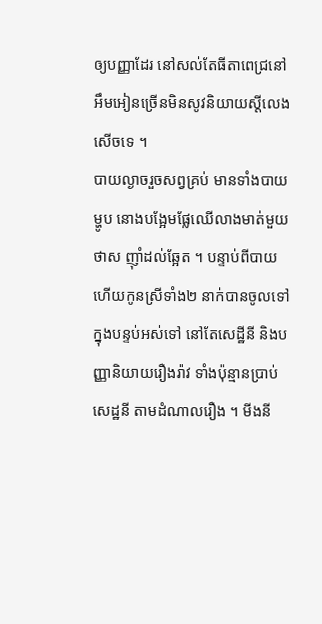ឲ្យបញ្ញាដែរ នៅសល់តែធីតាពេជ្រនៅអឹមអៀនច្រើនមិនសូវនិយាយស្ដីលេងសើចទេ ។
បាយល្ងាចរួចសព្វគ្រប់ មានទាំងបាយម្ហូប នោងបង្អែមផ្លែឈើលាងមាត់មួយថាស ញ៉ាំដល់ឆ្អែត ។ បន្ទាប់ពីបាយហើយកូនស្រីទាំង២ នាក់បានចូលទៅក្នុងបន្ទប់អស់ទៅ នៅតែសេដ្ឋីនី និងបញ្ញានិយាយរឿងរ៉ាវ ទាំងប៉ុន្មានប្រាប់សេដ្ឋនី តាមដំណាលរឿង ។ មីងនី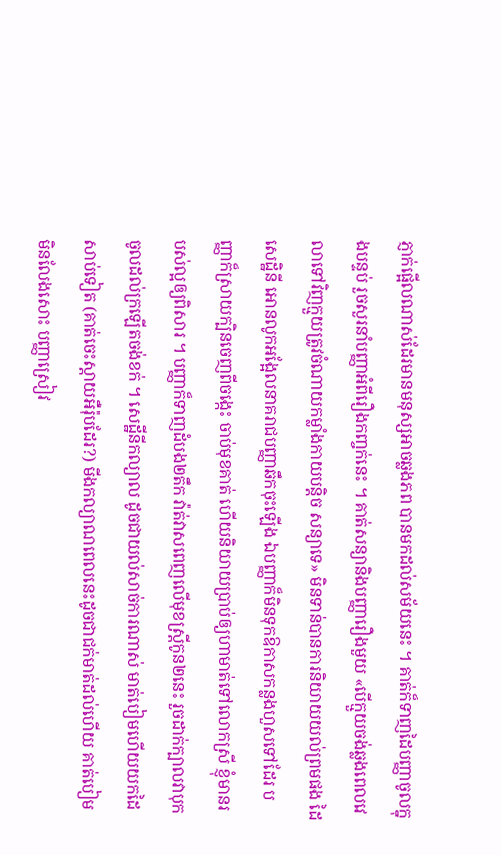ភ្ញាក់ផ្អើលណាស់ដែរមានមនុស្សអាចឆ្លងភព បានមកដល់សម័យនេះ ។ គាត់ក៏ទាញដៃបញ្ញាចូលក្នុងបន្ទប់ រួចសួរនាំបញ្ញាអំពីរឿងកញ្ចក់នេះ ។ គាត់សន្យានិងបញ្ញារឿងមួយ «បើក្មួយចង់ឆ្លងពេលវេលាទៅវិញក្មួយត្រូវចំណាយកម្លាំងកាយបន្តិច សន្យាទេ» មិនទាន់បានការនិយាយយល់ព្រមផង ដៃសេដ្ឋិនី អោនលូកអង្អែលនាគរាជបញ្ញាឆឹកចុះឡើង ឯបញ្ញាក៏មិនទុកឱកាសកន្លងហួសទៅដែរ បញ្ញាក៏ស្រាយក្បិនចេញពីចង្កេះ ចាប់មុខគាត់ ហើយនិយាយប្រាប់ឲ្យហាមាត់ទៅលោកស្រី ខ្ញុំមានរបស់ល្អឲ្យពិសារ ។ បញ្ញាក៏ទាញដំបង២តឹក វ៉ាត់វាសពេញលើមុខស្រ្ដីកូន២នេះ រួចដាក់ក្បាលវាបុកចូលដល់ក្រឡើតចង់ខក់ ។ សេដ្ឋីនីកល្យាល ដូចជាយល់សាច់ការណាស់ មាត់បៀមហើយយកដៃសាប់ទៀត (គាត់ចេះស្តាយអឺរ៉ុបដែរ?) មីងកល្យាណពេលនេះដូចជាជក់មាត់ដល់ហើយ គាត់បៀមមិនលែងសោះ បញ្ញាស្រៀវ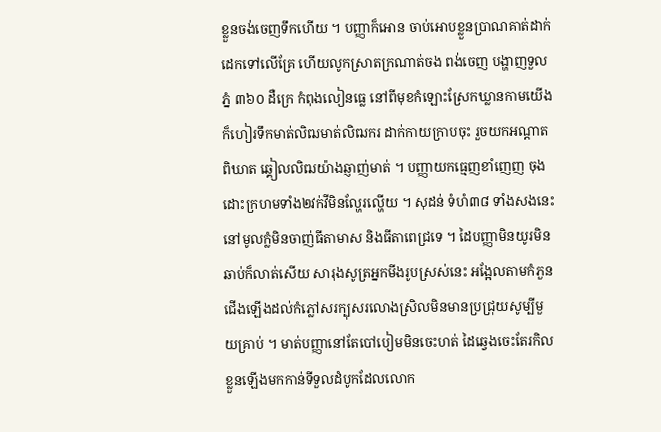ខ្លួនចង់ចេញទឹកហើយ ។ បញ្ញាក៏អោន ចាប់អោបខ្លួនប្រាណគាត់ដាក់ដេកទៅលើគ្រែ ហើយលូកស្រាតក្រណាត់ចង ពង់ចេញ បង្ហាញទួលភ្នំ ៣៦០ ដឺក្រេ កំពុងលៀនធ្លេ នៅពីមុខកំឡោះស្រែកឃ្លានកាមយើង ក៏ហៀរទឹកមាត់លិឍមាត់លិឍករ ដាក់កាយក្រាបចុះ រួចយកអណ្ដាតពិឃាត ឆ្គៀលលិឍយ៉ាងឆ្ញាញ់មាត់ ។ បញ្ញាយកធ្មេញខាំញេញ ចុងដោះក្រហមទាំង២វក់វីមិនល្ហែរល្ហើយ ។ សុដន់ ទំហំ៣៨ ទាំងសងនេះនៅមូលក្លំមិនចាញ់ធីតាមាស និងធីតាពេជ្រទេ ។ ដៃបញ្ញាមិនយូរមិនឆាប់ក៏លាត់សើយ សារុងសូត្រអ្នកមីងរូបស្រស់នេះ អង្អែលតាមកំភួនជើងឡើងដល់កំភ្លៅសរក្បុសរលោងស្រិលមិនមានប្រជ្រុយសូម្បីមួយគ្រាប់ ។ មាត់បញ្ញានៅតែបៅបៀមមិនចេះហត់ ដៃឆ្វេងចេះតែរកិលខ្លួនឡើងមកកាន់ទីទួលដំបូកដែលលោក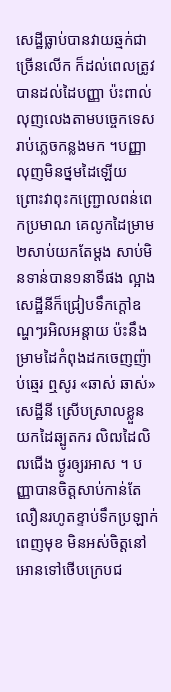សេដ្ឋីធ្លាប់បានវាយឆ្មក់ជាច្រើនលើក ក៏ដល់ពេលត្រូវបានដល់ដៃបញ្ញា ប៉ះពាល់លុញលេងតាមបច្ចេកទេសរាប់ភ្លេចកន្លងមក ។បញ្ញាលុញមិនថ្នមដៃឡើយ ព្រោះវាពុះកញ្រ្ជោលពន់ពេកប្រមាណ គេលូកដៃម្រាម២សាប់យកតែម្ដង សាប់មិនទាន់បាន១នាទីផង ល្អាងសេដ្ឋីនីក៏ជ្រៀបទឹកក្ដៅឧណ្ហៗរអិលអន្តាយ ប៉ះនឹងម្រាមដៃកំពុងដកចេញញ៉ាប់ឆ្មេរ ឮសូរ «ឆាស់ ឆាស់» សេដ្ឋីនី ស្រើបស្រាលខ្លួនយកដៃឆ្បូតករ លិឍដៃលិឍជើង ថ្ងូរឲ្យរអាស ។ បញ្ញាបានចិត្តសាប់កាន់តែលឿនរហូតខ្ទាប់ទឹកប្រឡាក់ពេញមុខ មិនអស់ចិត្តនៅអោនទៅថើបក្រេបជ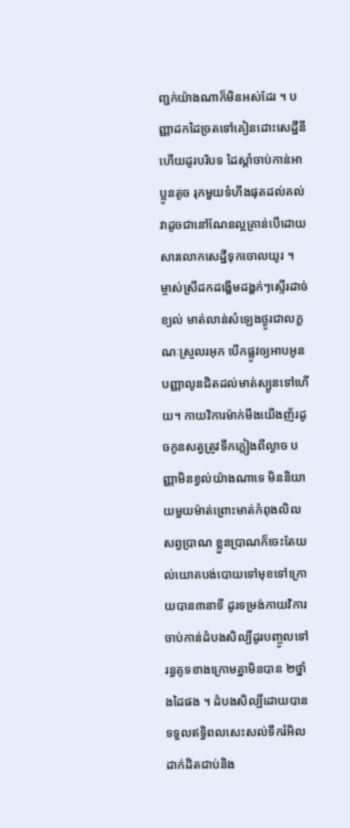ញ្ជក់យ៉ាងណាក៏មិនអស់ដែរ ។ បញ្ញាដកដៃច្រតទៅគៀនដោះសេដ្ឋីនីហើយដូរបរិបទ ដៃស្ដាំចាប់កាន់អាប្អូនតូច រុកមួយទំហឹងផុតដល់គល់ វាដូចជានៅណែនល្អគ្រាន់បើដោយសារលោកសេដ្ឋីទុកចោលយូរ ។ ម្ចាស់ស្រីដកដង្ហើមដង្ហក់ៗស្ទើរដាច់ខ្យល់ មាត់លាន់សំឡេងថ្ងូរជាលក្ខណៈស្រួលរអុក បើកផ្លូវឲ្យអាបអូនបញ្ញាលូនជិតដល់មាត់ស្បូនទៅហើយ។ កាយវិការម៉ាក់មីងយើងញ័រដូចកូនសត្វត្រូវទឹកភ្លៀងពីល្ងាច បញ្ញាមិនខ្វល់យ៉ាងណាទេ មិននិយាយមួយម៉ាត់ព្រោះមាត់កំពុងលិឍសព្វប្រាណ ខ្លួនប្រាណក៏ចេះតែយល់យោគបង់បោយទៅមុខទៅក្រោយបាន៣នាទី ដូរទម្រង់កាយវិការចាប់កាន់ដំបងសិល្បិ៍ដូរបញ្ចូលទៅរន្ធគូទខាងក្រោមគ្នាមិនបាន ២ថ្នាំងដៃផង ។ ដំបងសិល្បិ៍ដោយបានទទួលឥទ្ធិពលសេះសល់ទឹករំអិលដាក់ដិតជាប់និង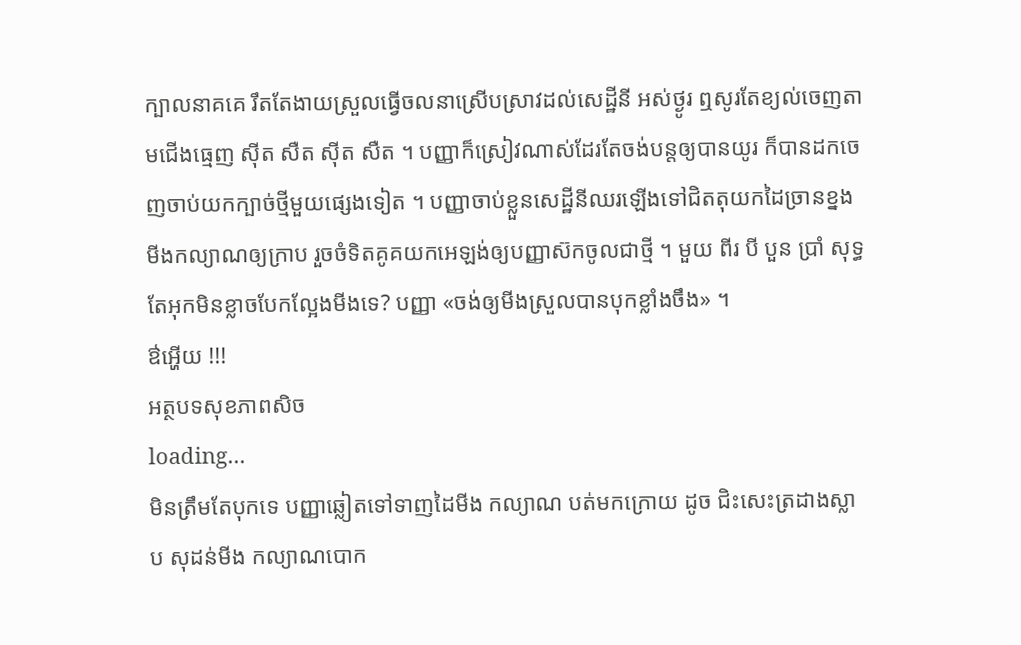ក្បាលនាគគេ រឹតតែងាយស្រួលធ្វើចលនាស្រើបស្រាវដល់សេដ្ឋីនី អស់ថ្ងូរ ឮសូរតែខ្យល់ចេញតាមជើងធ្មេញ ស៊ីត សឺត ស៊ីត សឺត ។ បញ្ញាក៏ស្រៀវណាស់ដែរតែចង់បន្តឲ្យបានយូរ ក៏បានដកចេញចាប់យកក្បាច់ថ្មីមួយផ្សេងទៀត ។ បញ្ញាចាប់ខ្លួនសេដ្ឋីនីឈរឡើងទៅជិតតុយកដៃច្រានខ្នង មីងកល្យាណឲ្យក្រាប រួចចំទិតគូគយកអេឡង់ឲ្យបញ្ញាស៊កចូលជាថ្មី ។ មួយ ពីរ បី បួន ប្រាំ សុទ្ធតែអុកមិនខ្លាចបែកល្អែងមីងទេ? បញ្ញា «ចង់ឲ្យមីងស្រួលបានបុកខ្លាំងចឹង» ។
ឳអ្ហើយ !!!
អត្ថបទសុខភាពសិច
loading...
មិនត្រឹមតែបុកទេ បញ្ញាឆ្លៀតទៅទាញដៃមីង កល្យាណ បត់មកក្រោយ ដូច ជិះសេះត្រដាងស្លាប សុដន់មីង កល្យាណបោក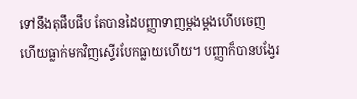ទៅនឹងតុផឹបផឹប តែបានដៃបញ្ញាទាញម្ដងម្ដងហើបចេញហើយធ្លាក់មកវិញស្ទើរបែកធ្លាយហើយ។ បញ្ញាក៏បានបង្វែរ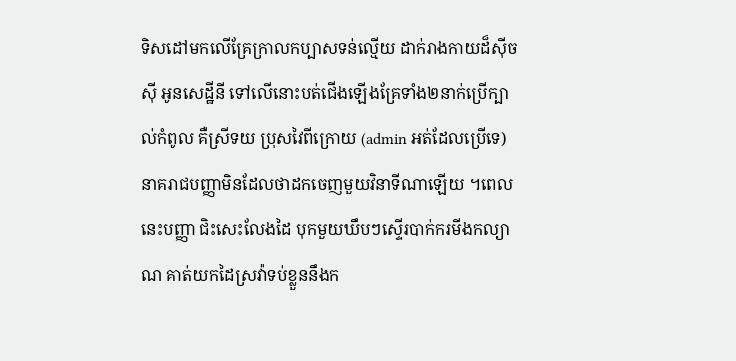ទិសដៅមកលើគ្រែក្រាលកប្បាសទន់ល្មើយ ដាក់រាងកាយដ៏ស៊ីចស៊ី អូនសេដ្ឋីនី ទៅលើនោះបត់ជើងឡើងគ្រែទាំង២នាក់ប្រើក្បាល់កំពូល គឺស្រីទយ ប្រុសវៃពីក្រោយ (admin អត់ដែលប្រើទេ) នាគរាជបញ្ញាមិនដែលថាដកចេញមួយវិនាទីណាឡើយ ។ពេលនេះបញ្ញា ជិះសេះលែងដៃ បុកមួយឃឹបៗស្ទើរបាក់ករមីងកល្យាណ គាត់យកដៃស្រវ៉ាទប់ខ្លួននឹងក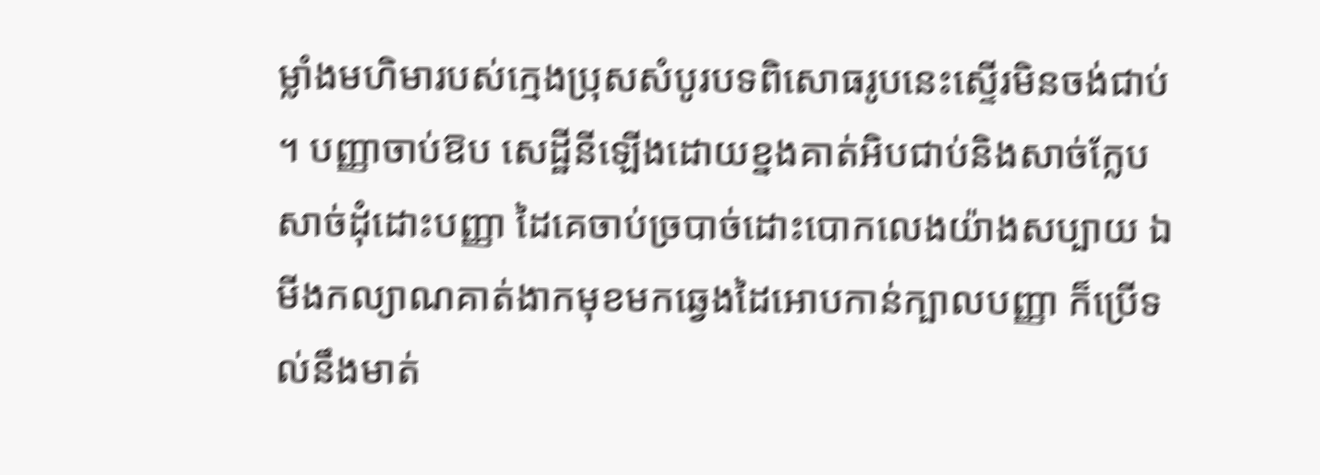ម្លាំងមហិមារបស់ក្មេងប្រុសសំបូរបទពិសោធរូបនេះស្ទើរមិនចង់ជាប់ ។ បញ្ញាចាប់ឱប សេដ្ឋីនីឡើងដោយខ្នងគាត់អិបជាប់និងសាច់ក្លែបសាច់ដុំដោះបញ្ញា ដៃគេចាប់ច្របាច់ដោះបោកលេងយ៉ាងសប្បាយ ឯមីងកល្យាណគាត់ងាកមុខមកឆ្វេងដៃអោបកាន់ក្បាលបញ្ញា ក៏ប្រើទល់នឹងមាត់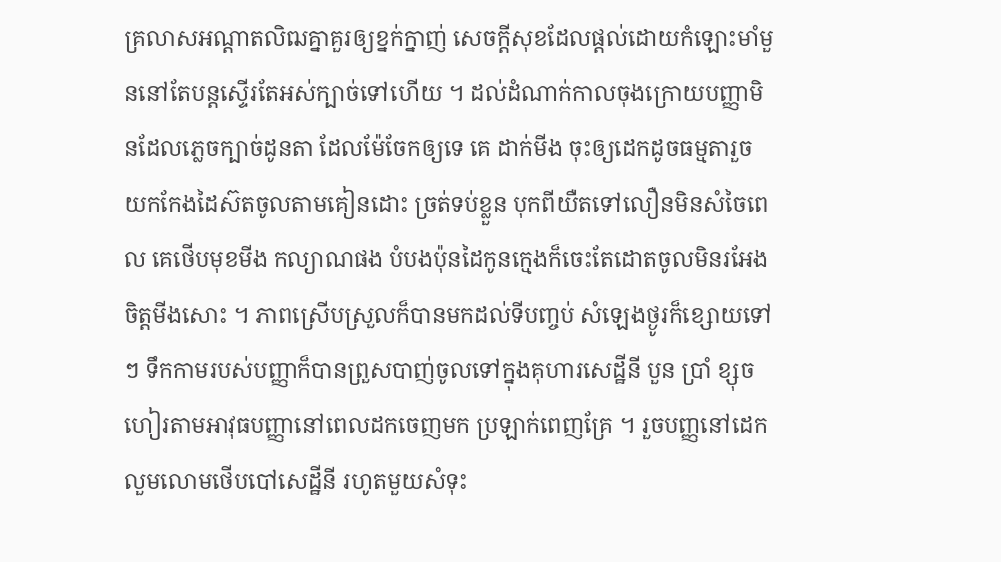គ្រលាសអណ្ដាតលិឍគ្នាគួរឲ្យខ្នក់ក្នាញ់ សេចក្ដីសុខដែលផ្ដល់ដោយកំឡោះមាំមួននៅតែបន្តស្ទើរតែអស់ក្បាច់ទៅហើយ ។ ដល់ដំណាក់កាលចុងក្រោយបញ្ញាមិនដែលភ្លេចក្បាច់ដូនតា ដែលម៉ែចែកឲ្យទេ គេ ដាក់មីង ចុះឲ្យដេកដូចធម្មតារួចយកកែងដៃស៊តចូលតាមគៀនដោះ ច្រត់ទប់ខ្លួន បុកពីយឺតទៅលឿនមិនសំចៃពេល គេថើបមុខមីង កល្យាណផង បំបងប៉ុនដៃកូនក្មេងក៏ចេះតែដោតចូលមិនរអែងចិត្តមីងសោះ ។ ភាពស្រើបស្រួលក៏បានមកដល់ទីបញ្ចប់ សំឡេងថ្ងូរក៏ខ្សោយទៅៗ ទឹកកាមរបស់បញ្ញាក៏បានព្រួសបាញ់ចូលទៅក្នុងគុហារសេដ្ឋីនី បួន ប្រាំ ខ្សុច ហៀរតាមអាវុធបញ្ញានៅពេលដកចេញមក ប្រឡាក់ពេញគ្រែ ។ រួចបញ្ញនៅដេកលួមលោមថើបបៅសេដ្ឋីនី រហូតមួយសំទុះ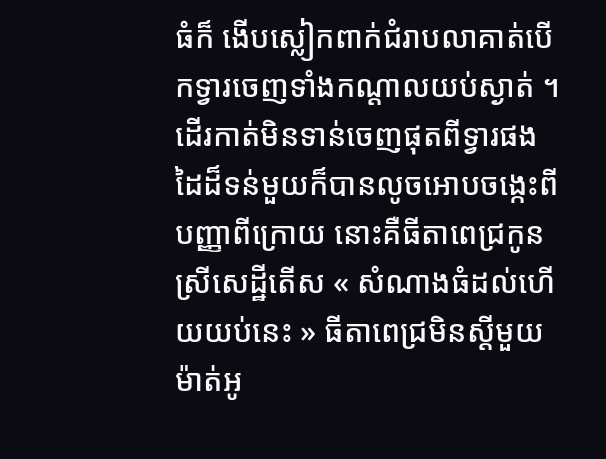ធំក៏ ងើបស្លៀកពាក់ជំរាបលាគាត់បើកទ្វារចេញទាំងកណ្ដាលយប់ស្ងាត់ ។ ដើរកាត់មិនទាន់ចេញផុតពីទ្វារផងដៃដ៏ទន់មួយក៏បានលូចអោបចង្កេះពីបញ្ញាពីក្រោយ នោះគឺធីតាពេជ្រកូនស្រីសេដ្ឋីតើស « សំណាងធំដល់ហើយយប់នេះ » ធីតាពេជ្រមិនស្ដីមួយម៉ាត់អូ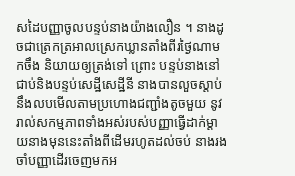សដៃបញ្ញាចូលបន្ទប់នាងយ៉ាងលឿន ។ នាងដូចជាត្រេកត្រអាលស្រេកឃ្លានតាំងពីរថ្ងៃណាមកចឹង និយាយឲ្យត្រង់ទៅ ព្រោះ បន្ទប់នាងនៅជាប់និងបន្ទប់សេដ្ឋីសេដ្ឋីនី នាងបានលួចស្ដាប់នឹងលបមើលតាមប្រហោងជញ្ជាំងតូចមួយ នូវរាល់សកម្មភាពទាំងអស់របស់បញ្ញាធ្វើដាក់ម្ដាយនាងមុននេះតាំងពីដើមរហូតដល់ចប់ នាងរងចាំបញ្ញាដើរចេញមកអ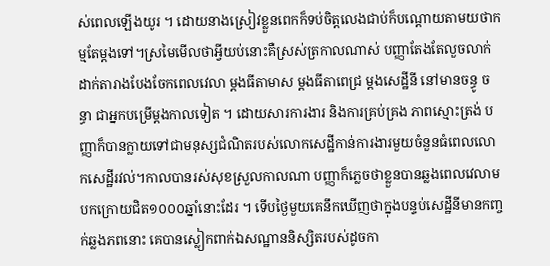ស់ពេលឡើងយូរ ។ ដោយនាងស្រៀវខ្លួនពេកក៏ទប់ចិត្តលេងជាប់ក៏បណ្ដោយតាមយថាកម្មតែម្ដងទៅ។ស្រមៃមើលថាអ្វីយប់នោះគឺស្រស់ត្រកាលណាស់ បញ្ញាតែងតែលួចលាក់ដាក់តារាងបែងចែកពេលវេលា ម្ដងធីតាមាស ម្ដងធីតាពេជ្រ ម្ដងសេដ្ឋីនី នៅមានចន្ធូ ចន្ធា ជាអ្នកបម្រើម្ដងកាលទៀត ។ ដោយសារការងារ និងការគ្រប់គ្រង ភាពស្មោះត្រង់ បញ្ញាក៏បានក្លាយទៅជាមនុស្សជំណិតរបស់លោកសេដ្ឋីកាន់ការងារមួយចំនួនធំពេលលោកសេដ្ឋីរវល់។កាលបានរស់សុខស្រួលកាលណា បញ្ញាក៏ភ្លេចថាខ្លួនបានឆ្លងពេលវេលាមបកក្រោយជិត១០០០ឆ្នាំនោះដែរ ។ ទើបថ្ងៃមួយគេនឹកឃើញថាក្នុងបន្ទប់សេដ្ឋីនីមានកញ្ចក់ឆ្លងភពនោះ គេបានស្លៀកពាក់ឯសណ្ឋាននិស្សិតរបស់ដូចកា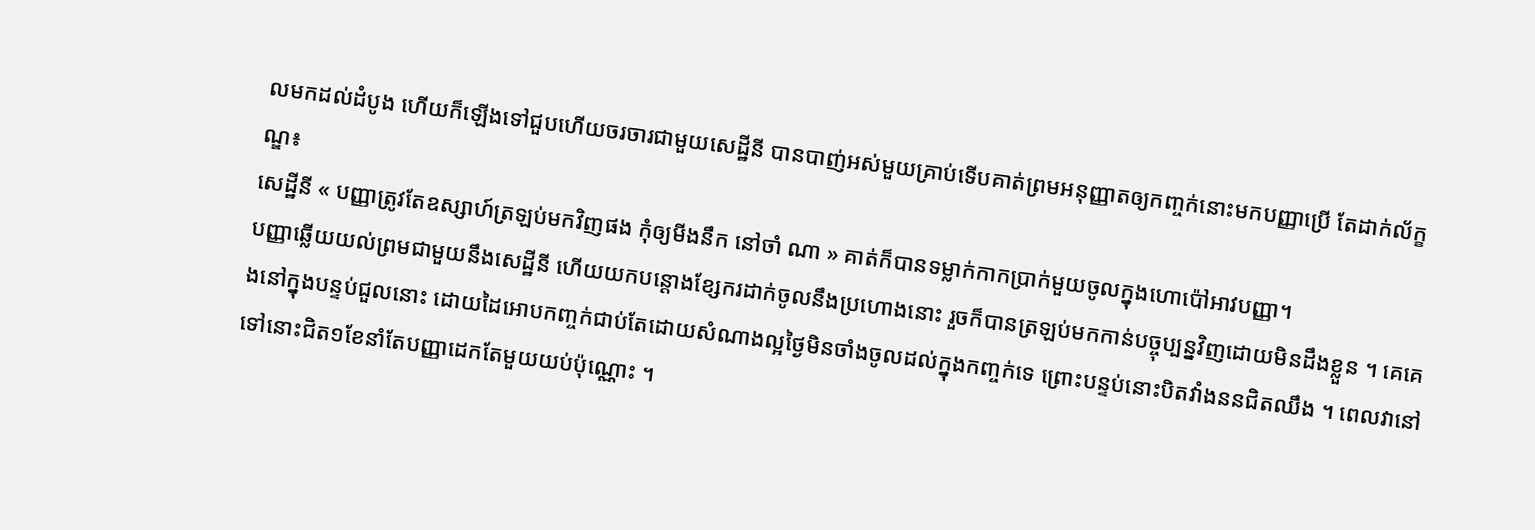លមកដល់ដំបូង ហើយក៏ឡើងទៅជួបហើយចរចារជាមួយសេដ្ឋីនី បានបាញ់អស់មួយគ្រាប់ទើបគាត់ព្រមអនុញ្ញាតឲ្យកញ្ចក់នោះមកបញ្ញាប្រើ តែដាក់ល័ក្ខណ្ឌ៖
សេដ្ឋីនី « បញ្ញាត្រូវតែឧស្សាហ៍ត្រឡប់មកវិញផង កុំឲ្យមីងនឹក នៅចាំ ណា » គាត់ក៏បានទម្លាក់កាកប្រាក់មួយចូលក្នុងហោប៉ៅអាវបញ្ញា។
បញ្ញាឆ្លើយយល់ព្រមជាមួយនឹងសេដ្ឋីនី ហើយយកបន្ដោងខ្សែករដាក់ចូលនឹងប្រហោងនោះ រួចក៏បានត្រឡប់មកកាន់បច្ចុប្បន្នវិញដោយមិនដឹងខ្លួន ។ គេគេងនៅក្នុងបន្ទប់ជួលនោះ ដោយដៃអោបកញ្ចក់ជាប់តែដោយសំណាងល្អថ្ងៃមិនចាំងចូលដល់ក្នុងកញ្ចក់ទេ ព្រោះបន្ទប់នោះបិតវាំងននជិតឈឹង ។ ពេលវានៅទៅនោះជិត១ខែនាំតែបញ្ញាដេកតែមួយយប់ប៉ុណ្ណោះ ។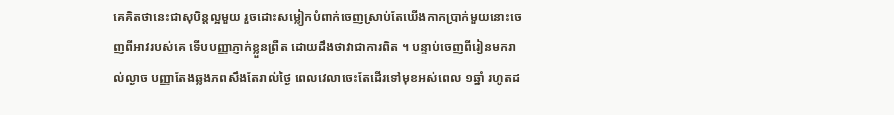គេគិតថានេះជាសុបិន្តល្អមួយ រួចដោះសម្លៀកបំពាក់ចេញស្រាប់តែឃើងកាកប្រាក់មួយនោះចេញពីអាវរបស់គេ ទើបបញ្ញាភ្ញាក់ខ្លួនព្រឺត ដោយដឹងថាវាជាការពិត ។ បន្ទាប់ចេញពីរៀនមករាល់ល្ងាច បញ្ញាតែងឆ្លងភពសឹងតែរាល់ថ្ងៃ ពេលវេលាចេះតែដើរទៅមុខអស់ពេល ១ឆ្នាំ រហូតដ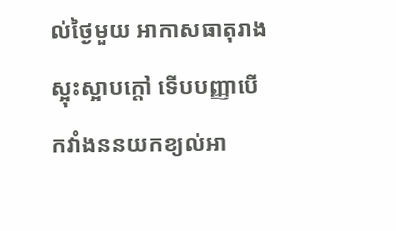ល់ថ្ងៃមួយ អាកាសធាតុរាងស្អុះស្អាបក្ដៅ ទើបបញ្ញាបើកវាំងននយកខ្យល់អា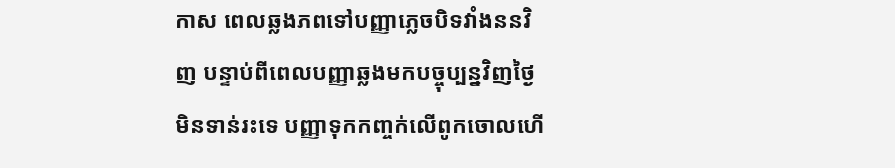កាស ពេលឆ្លងភពទៅបញ្ញាភ្លេចបិទវាំងននវិញ បន្ទាប់ពីពេលបញ្ញាឆ្លងមកបច្ចុប្បន្នវិញថ្ងៃមិនទាន់រះទេ បញ្ញាទុកកញ្ចក់លើពូកចោលហើ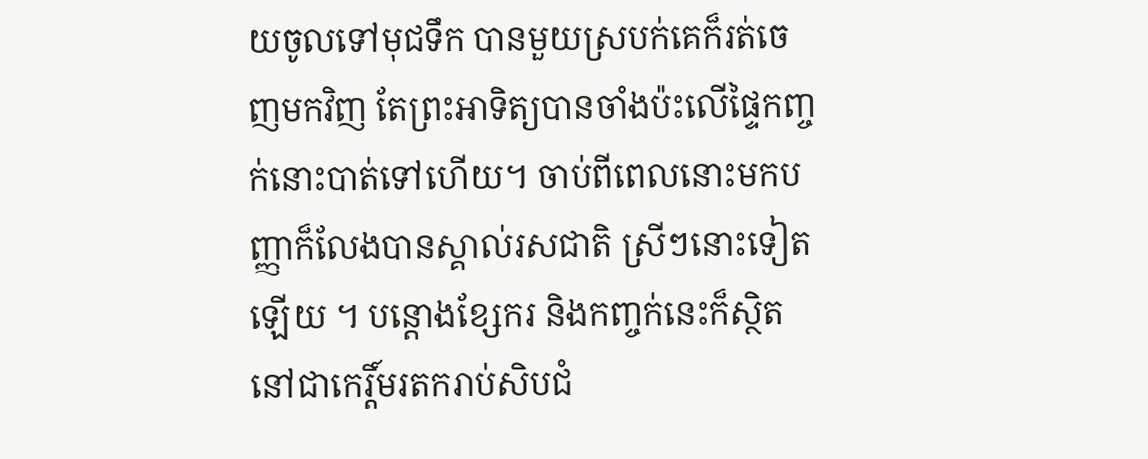យចូលទៅមុជទឹក បានមួយស្របក់គេក៏រត់ចេញមកវិញ តែព្រះអាទិត្យបានចាំងប៉ះលើផ្ទៃកញ្ចក់នោះបាត់ទៅហើយ។ ចាប់ពីពេលនោះមកបញ្ញាក៏លែងបានស្គាល់រសជាតិ ស្រីៗនោះទៀតឡើយ ។ បន្ដោងខ្សែករ និងកញ្ចក់នេះក៏ស្ថិតនៅជាកេរ្តិ៍មរតករាប់សិបជំ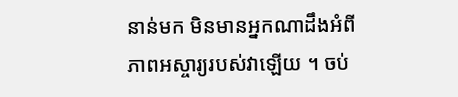នាន់មក មិនមានអ្នកណាដឹងអំពីភាពអស្ចារ្យរបស់វាឡើយ ។ ចប់